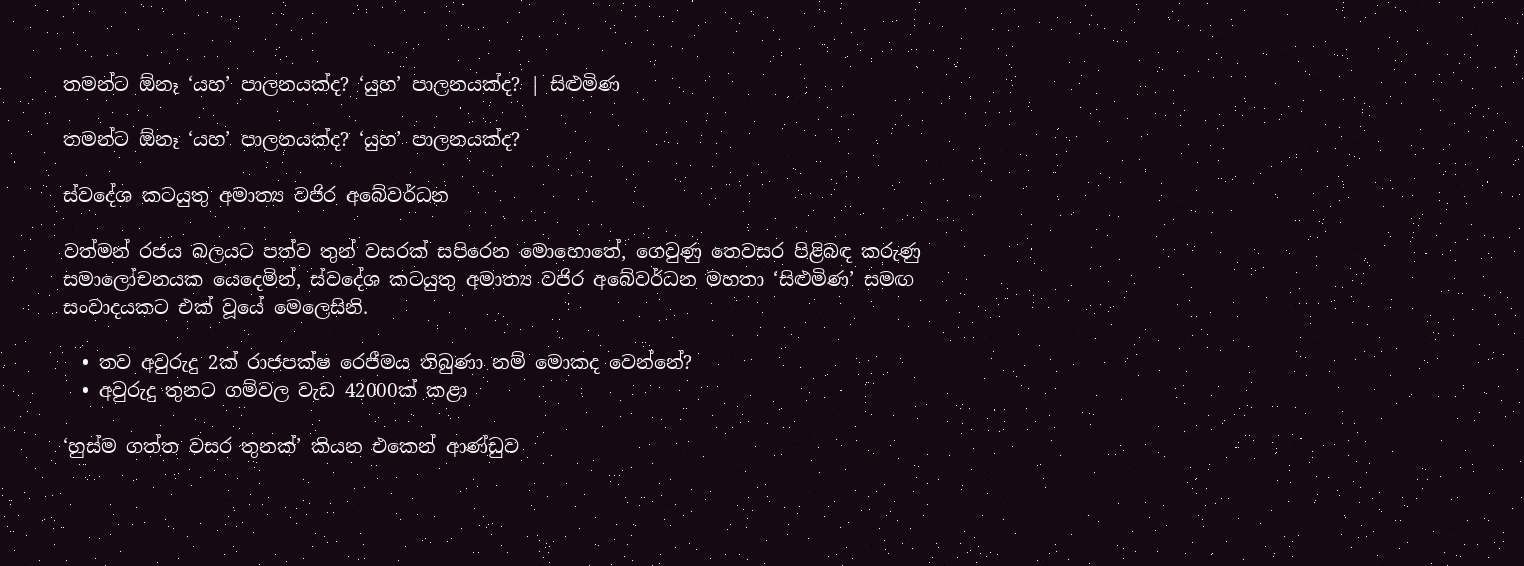තමන්ට ඕනෑ ‘යහ’ පාලනයක්ද? ‘යුහ’ පාලනයක්ද? | සිළුමිණ

තමන්ට ඕනෑ ‘යහ’ පාලනයක්ද? ‘යුහ’ පාලනයක්ද?

ස්වදේශ කටයුතු අමාත්‍ය වජිර අබේවර්ධන

වත්මන් රජය බලයට පත්ව තුන් වසරක් සපිරෙන මොහොතේ, ගෙවුණු තෙවසර පිළිබඳ කරුණු සමාලෝචනයක යෙදෙමින්, ස්වදේශ කටයුතු අමාත්‍ය වජිර අබේවර්ධන මහතා ‘සිළුමිණ’ සමඟ සංවාදයකට එක් වූයේ මෙලෙසිනි.

  • තව අවුරුදු 2ක් රාජපක්ෂ රෙජීමය තිබුණා නම් මොකද වෙන්නේ?
  • අවුරුදු තුනට ගම්වල වැඩ 42000ක් කළා

‘හුස්ම ගත්ත වසර තුනක්’ කියන එකෙන් ආණ්ඩුව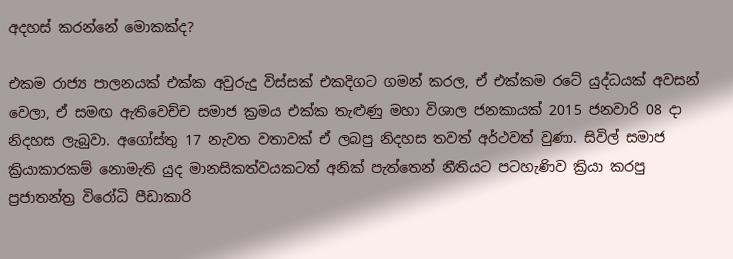අදහස් කරන්නේ මොකක්ද?

එකම රාජ්‍ය පාලනයක් එක්ක අවුරුදු විස්සක් එකදිගට ගමන් කරල, ඒ එක්කම රටේ යුද්ධයක් අවසන් වෙලා, ඒ සමඟ ඇතිවෙච්ච සමාජ ක්‍රමය එක්ක තැළුණු මහා විශාල ජනකායක් 2015 ජනවාරි 08 දා නිදහස ලැබුවා. අගෝස්තු 17 නැවත වතාවක් ඒ ලබපු නිදහස තවත් අර්ථවත් වුණා. සිවිල් සමාජ ක්‍රියාකාරකම් නොමැති යුද මානසිකත්වයකටත් අනික් පැත්තෙන් නීතියට පටහැණිව ක්‍රියා කරපු ප්‍රජාතන්ත්‍ර විරෝධි පීඩාකාරි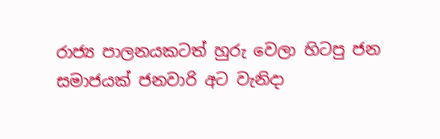රාජ්‍ය පාලනයකටත් හුරු වෙලා හිටපු ජන සමාජයක් ජනවාරි අට වැනිදා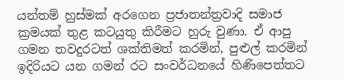යන්තම් හුස්මක් අරගෙන ප්‍රජාතන්ත්‍රවාදි සමාජ ක්‍රමයක් තුළ කටයුතු කිරීමට හුරු වුණා. ඒ ආපු ගමන තවදුරටත් ශක්තිමත් කරමින්, පුළුල් කරමින් ඉදිරියට යන ගමන් රට සංවර්ධනයේ හිණිපෙත්තට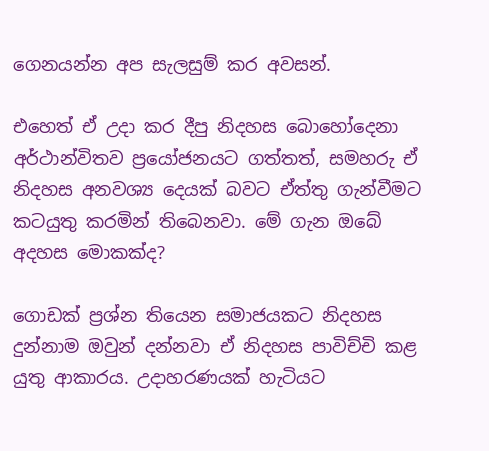ගෙනයන්න අප සැලසුම් කර අවසන්.

එහෙත් ඒ උදා කර දීපු නිදහස බොහෝදෙනා අර්ථාන්විතව ප්‍රයෝජනයට ගත්තත්, සමහරු ඒ නිදහස අනවශ්‍ය දෙයක් බවට ඒත්තු ගැන්වීමට කටයුතු කරමින් තිබෙනවා. මේ ගැන ඔබේ අදහස මොකක්ද?

ගොඩක් ප්‍රශ්න තියෙන සමාජයකට නිදහස දුන්නාම ඔවුන් දන්නවා ඒ නිදහස පාවිච්චි කළ යුතු ආකාරය. උදාහරණයක් හැටියට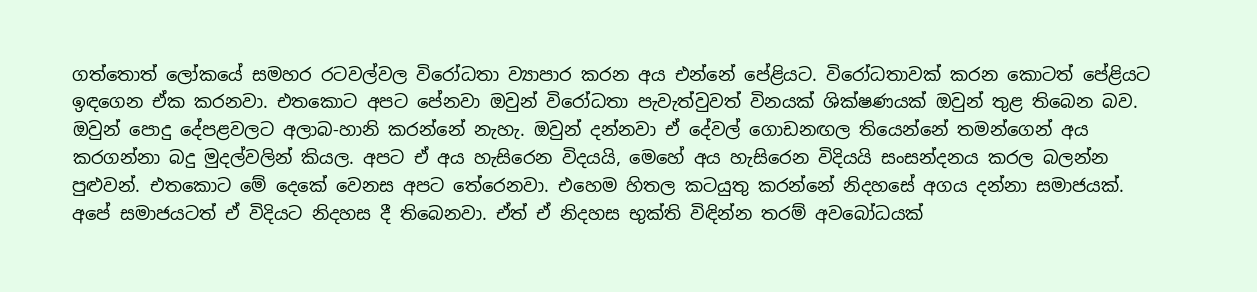ගත්තොත් ලෝකයේ සමහර රටවල්වල විරෝධතා ව්‍යාපාර කරන අය එන්නේ ‍පේළියට. විරෝධතාවක් කරන කොටත් පේළියට ඉඳගෙන ඒක කරනවා. එතකොට අපට පේනවා ඔවුන් විරෝධතා පැවැත්වුවත් විනයක් ශික්ෂණයක් ඔවුන් තුළ තිබෙන බව. ඔවුන් පොදු දේපළවලට අලාබ-හානි කරන්නේ නැහැ. ඔවුන් දන්නවා ඒ දේවල් ගොඩනඟල තියෙන්නේ තමන්ගෙන් අය කරගන්නා බදු මුදල්වලින් කියල. අපට ඒ අය හැසිරෙන විදයයි, මෙහේ අය හැසිරෙන විදියයි සංසන්දනය කරල බලන්න පුළුවන්. එතකොට මේ දෙකේ වෙනස අපට තේරෙනවා. එහෙම හිතල කටයුතු කරන්නේ නිදහසේ අගය දන්නා සමාජයක්. අපේ සමාජයටත් ඒ විදියට නිදහස දී තිබෙනවා. ඒත් ඒ නිදහස භුක්ති විඳින්න තරම් අවබෝධයක්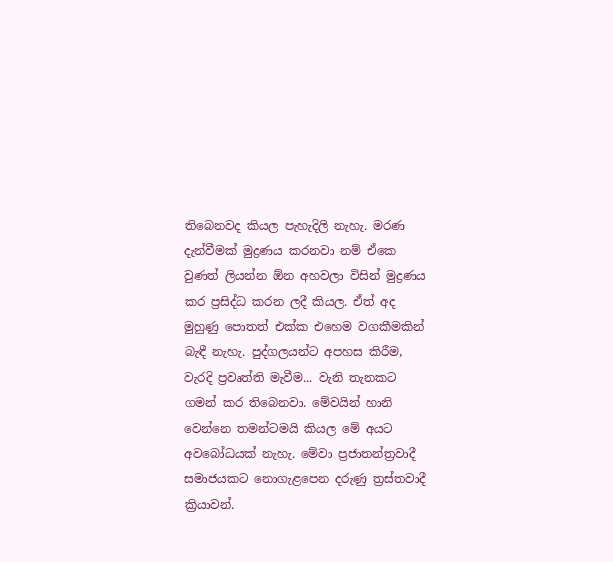තිබෙනවද කියල පැහැදිලි නැහැ. මරණ දැන්වීමක් මුද්‍රණය කරනවා නම් ඒකෙ වුණත් ලියන්න ඕන අහවලා විසින් මුද්‍රණය කර ප්‍රසිද්ධ කරන ලදී කියල. ඒත් අද මුහුණු පොතත් එක්ක එහෙම වගකීමකින් බැඳී නැහැ. පුද්ගලයන්ට අපහස කිරීම, වැරදි ප්‍රවෘත්ති මැවීම... වැනි තැනකට ගමන් කර තිබෙනවා. මේවයින් හානි වෙන්නෙ තමන්ටමයි කියල මේ අයට අවබෝධයක් නැහැ. මේවා ප්‍රජාතන්ත්‍රවාදී සමාජයකට නොගැළපෙන දරුණු ත්‍රස්තවාදී ක්‍රියාවන්.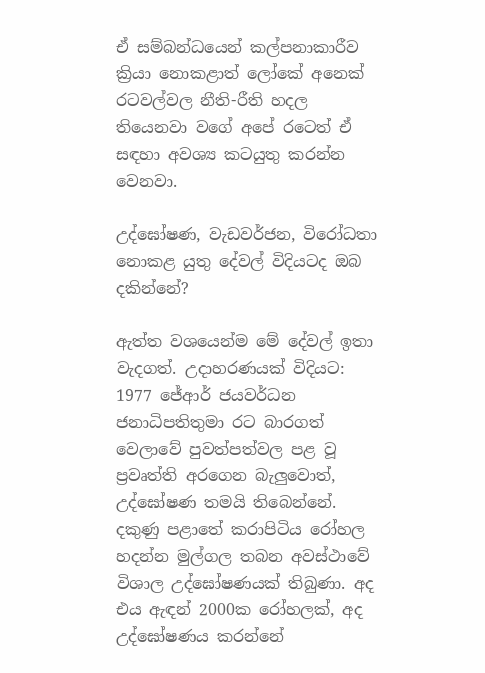ඒ සම්බන්ධයෙන් කල්පනාකාරීව ක්‍රියා නොකළාත් ලෝකේ අනෙක් රටවල්වල නීති-රීති හදල තියෙනවා වගේ අපේ රටෙත් ඒ සඳහා අවශ්‍ය කටයුතු කරන්න වෙනවා.

උද්ඝෝෂණ, වැඩවර්ජන, විරෝධතා නොකළ යුතු දේවල් විදියටද ඔබ දකින්නේ?

ඇත්ත වශයෙන්ම මේ දේවල් ඉතා වැදගත්. උදාහරණයක් විදියට: 1977 ජේආර් ජයවර්ධන ජනාධිපතිතුමා රට බාරගත් වෙලාවේ පුවත්පත්වල පළ වූ ප්‍රවෘත්ති අරගෙන බැලුවොත්, උද්ඝෝෂණ තමයි තිබෙන්නේ. දකුණු පළාතේ කරාපිටිය රෝහල හදන්න මුල්ගල තබන අවස්ථාවේ විශාල උද්ඝෝෂණයක් තිබුණා. අද එය ඇඳන් 2000ක රෝහලක්, අද උද්ඝෝෂණය කරන්නේ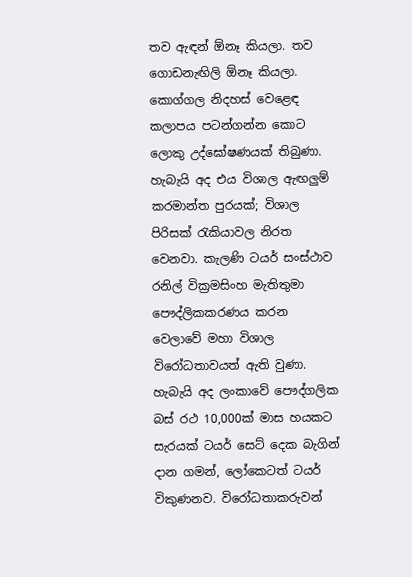තව ඇඳන් ඕනෑ කියලා. තව ගොඩනැඟිලි ඕනෑ කියලා. කොග්ගල නිදහස් වෙළෙඳ කලාපය පටන්ගන්න කොට ලොකු උද්ඝෝෂණයක් තිබුණා. හැබැයි අද එය විශාල ඇඟලුම් කරමාන්ත පුරයක්; විශාල පිරිසක් රැකියාවල නිරත වෙනවා. කැලණි ටයර් සංස්ථාව රනිල් වික්‍රමසිංහ මැතිතුමා පෞද්ලිකකරණය කරන වෙලාවේ මහා විශාල විරෝධතාවයත් ඇති වුණා. හැබැයි අද ලංකාවේ පෞද්ගලික බස් රථ 10,000ක් මාස හයකට සැරයක් ටයර් සෙට් දෙක බැගින් දාන ගමන්, ලෝකෙටත් ටයර් විකුණනව. විරෝධතාකරුවන්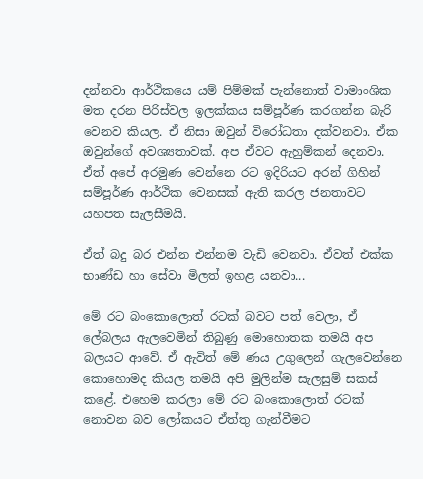දන්නවා ආර්ථිකයෙ යම් පිම්මක් පැන්නොත් වාමාංශික මත දරන පිරිස්වල ඉලක්කය සම්පූර්ණ කරගන්න බැරි වෙනව කියල. ඒ නිසා ඔවුන් විරෝධතා දක්වනවා. ඒක ඔවුන්ගේ අවශ්‍යතාවක්. අප ඒවට ඇහුම්කන් දෙනවා. ඒත් අපේ අරමුණ වෙන්නෙ රට ඉදිරියට අරන් ගිහින් සම්පූර්ණ ආර්ථික වෙනසක් ඇති කරල ජනතාවට යහපත සැලසීමයි.

ඒත් බදු බර එන්න එන්නම වැඩි වෙනවා. ඒවත් එක්ක භාණ්ඩ හා සේවා මිලත් ඉහළ යනවා...

මේ රට බංකොලොත් රටක් බවට පත් වෙලා, ඒ ලේබලය ඇලවෙමින් තිබුණු මොහොතක තමයි අප බලයට ආවේ. ඒ ඇවිත් මේ ණය උගුලෙන් ගැලවෙන්නෙ කොහොමද කියල තමයි අපි මුලින්ම සැලසුම් සකස් කළේ. එහෙම කරලා මේ රට බංකොලොත් රටක් නොවන බව ලෝකයට ඒත්තු ගැන්වීමට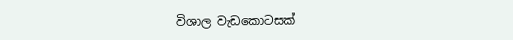විශාල වැඩකොටසක්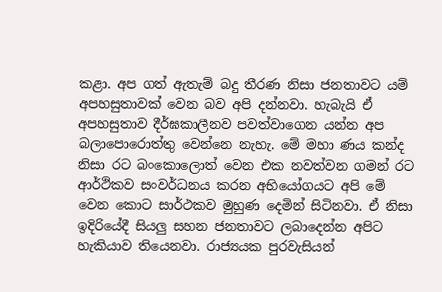කළා. අප ගත් ඇතැම් බදු තීරණ නිසා ජනතාවට යම් අපහසුතාවක් වෙන බව අපි දන්නවා. හැබැයි ඒ අපහසුතාව දීර්ඝකාලීනව පවත්වාගෙන යන්න අප බලාපොරොත්තු වෙන්නෙ නැහැ. මේ මහා ණය කන්ද නිසා රට බංකොලොත් වෙන එක නවත්වන ගමන් රට ආර්ථිකව සංවර්ධනය කරන අභියෝගයට අපි මේ වෙන කොට සාර්ථකව මුහුණ දෙමින් සිටිනවා. ඒ නිසා ඉදිරියේදී සියලු සහන ජනතාවට ලබාදෙන්න අපිට හැකියාව තියෙනවා. රාජ්‍යයක පුරවැසියන්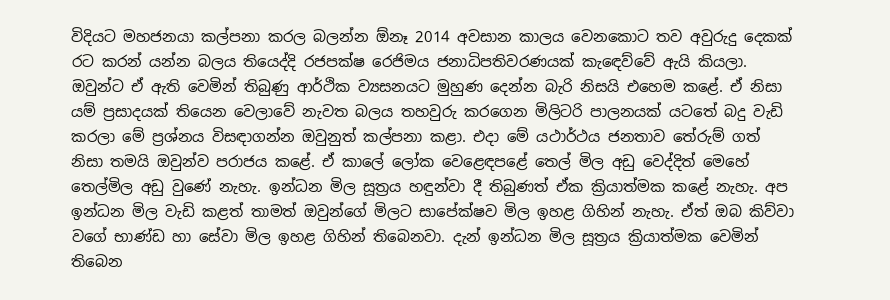විදියට මහජනයා කල්පනා කරල බලන්න ඕනෑ 2014 අවසාන කාලය වෙනකොට තව අවුරුදු දෙකක් රට කරන් යන්න බලය තියෙද්දි රජපක්ෂ රෙජිමය ජනාධිපතිවරණයක් කැ‍ඳෙව්වේ ඇයි කියලා. ඔවුන්ට ඒ ඇති වෙමින් තිබුණු ආර්ථික ව්‍යසනයට මුහුණ දෙන්න බැරි නිසයි එහෙම කළේ. ඒ නිසා යම් ප්‍රසාදයක් තියෙන වෙලාවේ නැවත බලය තහවුරු කරගෙන මිලිටරි පාලනයක් යටතේ බදු වැඩි කරලා මේ ප්‍රශ්නය විසඳාගන්න ඔවුනුත් කල්පනා කළා. එදා මේ යථාර්ථය ජනතාව තේරුම් ගත් නිසා තමයි ඔවුන්ව පරාජය කළේ. ඒ කාලේ ලෝක වෙළෙඳපළේ තෙල් මිල අඩු වෙද්දිත් මෙහේ තෙල්මිල අඩු වුණේ නැහැ. ඉන්ධන මිල සූත්‍රය හඳුන්වා දී තිබුණත් ඒක ක්‍රියාත්මක කළේ නැහැ. අප ඉන්ධන මිල වැඩි කළත් තාමත් ඔවුන්ගේ මිලට සාපේක්ෂව මිල ඉහළ ගිහින් නැහැ. ඒත් ඔබ කිව්වා වගේ භාණ්ඩ හා සේවා මිල ඉහළ ගිහින් තිබෙනවා. දැන් ඉන්ධන මිල සූත්‍රය ක්‍රියාත්මක වෙමින් තිබෙන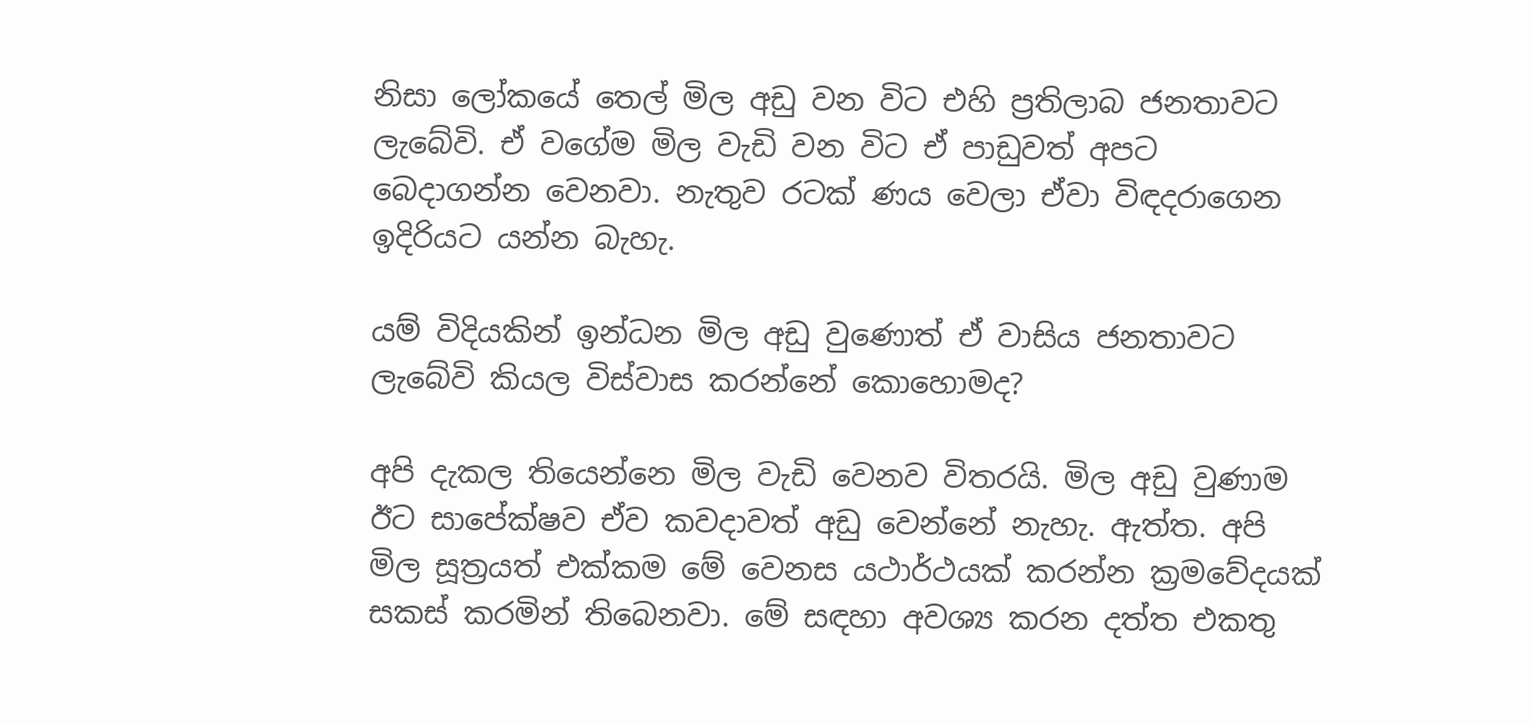නිසා ලෝකයේ තෙල් මිල අඩු වන විට එහි ප්‍රතිලාබ ජනතාවට ලැබේවි. ඒ වගේම මිල වැඩි වන විට ඒ පාඩුවත් අපට බෙදාගන්න වෙනවා. නැතුව රටක් ණය වෙලා ඒවා විඳදරාගෙන ඉදිරියට යන්න බැහැ.

යම් විදියකින් ඉන්ධන මිල අඩු වුණොත් ඒ වාසිය ජනතාවට ලැබේවි කියල විස්වාස කරන්නේ කොහොමද?

අපි දැකල තියෙන්නෙ මිල වැඩි වෙනව විතරයි. මිල අඩු වුණාම ඊට සාපේක්ෂව ඒව කවදාවත් අඩු වෙන්නේ නැහැ. ඇත්ත. අපි මිල සූත්‍රයත් එක්කම මේ වෙනස යථාර්ථයක් කරන්න ක්‍රමවේදයක් සකස් කරමින් තිබෙනවා. මේ සඳහා අවශ්‍ය කරන දත්ත එකතු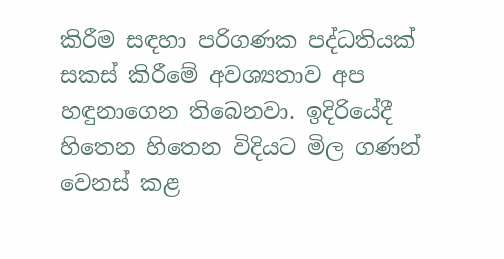කිරීම සඳහා පරිගණක පද්ධතියක් සකස් කිරීමේ අවශ්‍යතාව අප හඳුනාගෙන තිබෙනවා. ඉදිරියේදී හිතෙන හිතෙන විදියට මිල ගණන් වෙනස් කළ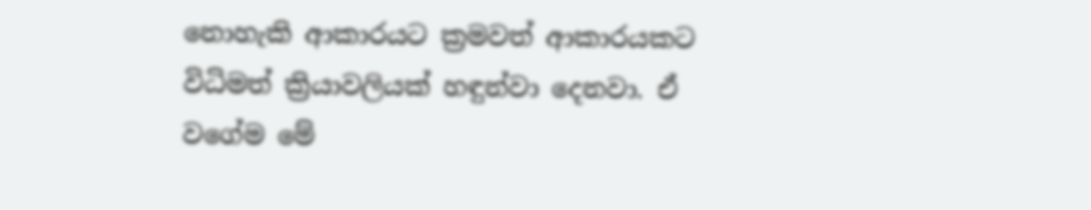නොහැකි ආකාරයට ක්‍රමවත් ආකාරයකට විධිමත් ක්‍රියාවලියක් හඳුන්වා දෙනවා. ඒ වගේම මේ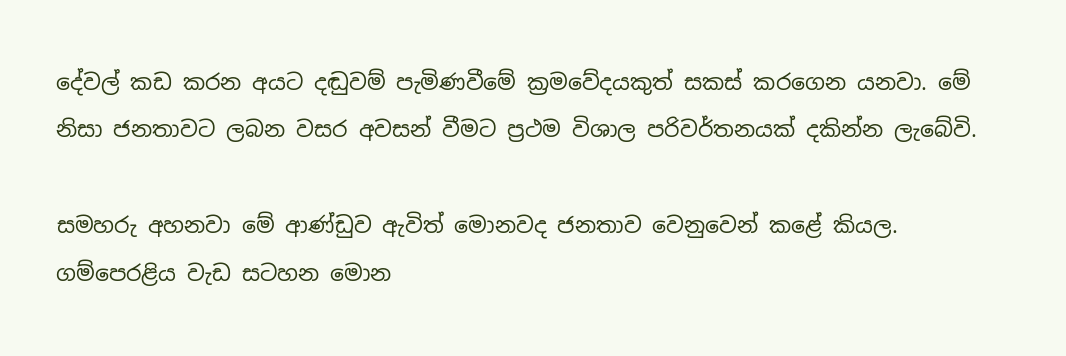දේවල් කඩ කරන අයට දඬුවම් පැමිණවීමේ ක්‍රමවේදයකුත් සකස් කරගෙන යනවා. මේ නිසා ජනතාවට ලබන වසර අවසන් වීමට ප්‍රථම විශාල පරිවර්තනයක් දකින්න ලැබේවි.

සමහරු අහනවා මේ ආණ්ඩුව ඇවිත් මොනවද ජනතාව වෙනුවෙන් කළේ කියල. ගම්පෙරළිය වැඩ සටහන මොන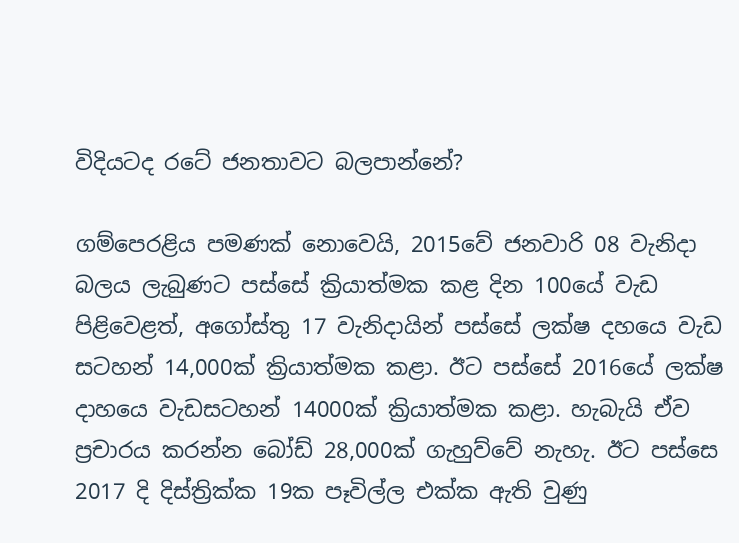විදියටද රටේ ජනතාවට බලපාන්නේ?

ගම්පෙරළිය පමණක් නොවෙයි, 2015වේ ජනවාරි 08 වැනිදා බලය ලැබුණට පස්සේ ක්‍රියාත්මක කළ දින 100යේ වැඩ පිළිවෙළත්, අගෝස්තු 17 වැනිදායින් පස්සේ ලක්ෂ දහයෙ වැඩ සටහන් 14,000ක් ක්‍රියාත්මක කළා. ඊට පස්සේ 2016යේ ලක්ෂ දාහයෙ වැඩසටහන් 14000ක් ක්‍රියාත්මක කළා. හැබැයි ඒව ප්‍රචාරය කරන්න බෝඩ් 28,000ක් ගැහුව්වේ නැහැ. ඊට පස්සෙ 2017 දි දිස්ත්‍රික්ක 19ක පෑවිල්ල එක්ක ඇති වුණු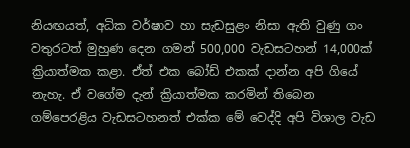නියඟයත්, අධික වර්ෂාව හා සැඩසුළං නිසා ඇති වුණු ගං වතුරටත් මුහුණ දෙන ගමන් 500,000 වැඩසටහන් 14,000ක් ක්‍රියාත්මක කළා. ඒත් එක බෝඩ් එකක් දාන්න අපි ගියේ නැහැ. ඒ වගේම දැන් ක්‍රියාත්මක කරමින් තිබෙන ගම්පෙරළිය වැඩසටහනත් එක්ක මේ වෙද්දි අපි විශාල වැඩ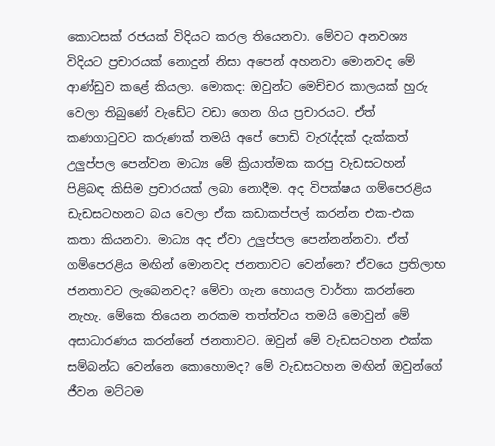කොටසක් රජයක් විදියට කරල තියෙනවා. මේවට අනවශ්‍ය විදියට ප්‍රචාරයක් නොදුන් නිසා අපෙන් අහනවා මොනවද මේ ආණ්ඩුව කළේ කියලා. මොකද: ඔවුන්ට මෙච්චර කාලයක් හුරු වෙලා තිබුණේ වැඩේට වඩා ගෙන ගිය ප්‍රචාරයට. ඒත් කණගාටුවට කරුණක් තමයි අපේ පොඩි වැරැද්දක් දැක්කත් උලුප්පල පෙන්වන මාධ්‍ය මේ ක්‍රියාත්මක කරපු වැඩසටහන් පිළිබඳ කිසිම ප්‍රචාරයක් ලබා නොදීම. අද විපක්ෂය ගම්පෙරළිය ඩැඩසටහනට බය වෙලා ඒක කඩාකප්පල් කරන්න එක-එක කතා කියනවා. මාධ්‍ය අද ඒවා උලුප්පල පෙන්නන්නවා. ඒත් ගම්පෙරළිය මඟින් මොනවද ජනතාවට වෙන්නෙ? ඒවයෙ ප්‍රතිලාභ ජනතාවට ලැබෙනවද? මේවා ගැන හොයල වාර්තා කරන්නෙ නැහැ. මේකෙ තියෙන නරකම තත්ත්වය තමයි මොවුන් මේ අසාධාරණය කරන්නේ ජනතාවට. ඔවුන් මේ වැඩසටහන එක්ක සම්බන්ධ වෙන්නෙ කොහොමද? මේ වැඩසටහන මඟින් ඔවුන්ගේ ජීවන මට්ටම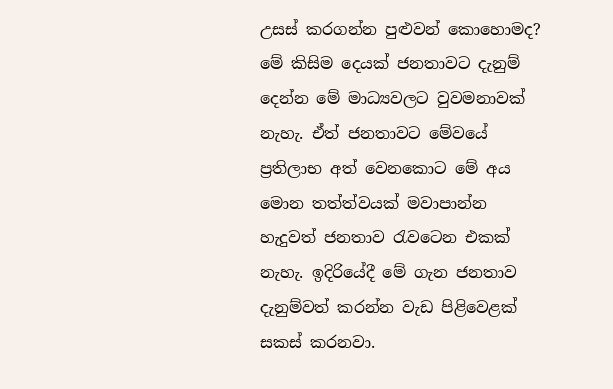උසස් කරගන්න පුළුවන් කොහොමද? මේ කිසිම දෙයක් ජනතාවට දැනුම් දෙන්න මේ මාධ්‍යවලට වුවමනාවක් නැහැ. ඒත් ජනතාවට මේවයේ ප්‍රතිලාභ අත් වෙනකොට මේ අය මොන තත්ත්වයක් මවාපාන්න හැදුවත් ජනතාව රැවටෙන එකක් නැහැ. ඉදිරියේදී මේ ගැන ජනතාව දැනුම්වත් කරන්න වැඩ පිළිවෙළක් සකස් කරනවා.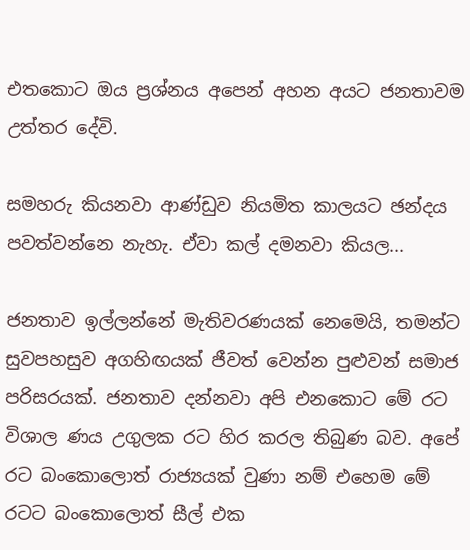එතකොට ඔය ප්‍රශ්නය අපෙන් අහන අයට ජනතාවම උත්තර දේවි.

සමහරු කියනවා ආණ්ඩුව නියමිත කාලයට ඡන්දය පවත්වන්නෙ නැහැ. ඒවා කල් දමනවා කියල...

ජනතාව ඉල්ලන්නේ මැතිවරණයක් නෙමෙයි, තමන්ට සුවපහසුව අගහිඟයක් ජීවත් වෙන්න පුළුවන් සමාජ පරිසරයක්. ජනතාව දන්නවා අපි එනකොට මේ රට විශාල ණය උගුලක රට හිර කරල තිබුණ බව. අපේ රට බංකොලොත් රාජ්‍යයක් වුණා නම් එහෙම මේ රටට බංකොලොත් සීල් එක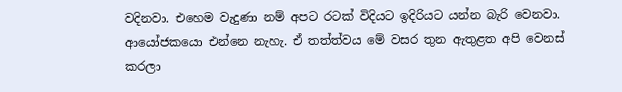වදිනවා. එහෙම වැදුණා නම් අපට රටක් විදියට ඉදිරියට යන්න බැරි වෙනවා. ආයෝජකයො එන්නෙ නැහැ. ඒ තත්ත්වය මේ වසර තුන ඇතුළත අපි වෙනස් කරලා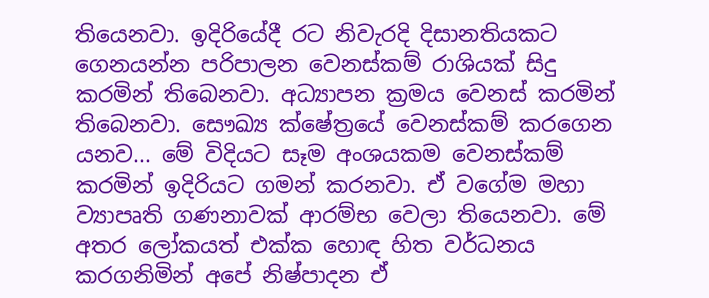තියෙනවා. ඉදිරියේදී රට නිවැරදි දිසානතියකට ගෙනයන්න පරිපාලන වෙනස්කම් රාශියක් සිදු කරමින් තිබෙනවා. අධ්‍යාපන ක්‍රමය වෙනස් කරමින් තිබෙනවා. සෞඛ්‍ය ක්ෂේත්‍රයේ වෙනස්කම් කරගෙන යනව... මේ විදියට සෑම අංශයකම වෙනස්කම් කරමින් ඉදිරියට ගමන් කරනවා. ඒ වගේම මහා ව්‍යාපෘති ගණනාවක් ආරම්භ වෙලා තියෙනවා. මේ අතර ලෝකයත් එක්ක හොඳ හිත වර්ධනය කරගනිමින් අපේ නිෂ්පාදන ඒ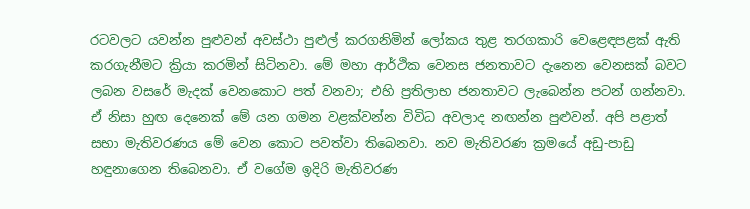රටවලට යවන්න පුළුව‍‍‍‍‍‍‍න් අවස්ථා පුළුල් කරගනිමින් ලෝකය තුළ තරගකාරි වෙළෙඳපළක් ඇති කරගැනීමට ක්‍රියා කරමින් සිටිනවා. මේ මහා ආර්ථික වෙනස ජනතාවට දැනෙන වෙනසක් බවට ලබන වසරේ මැදක් වෙනකොට පත් වනවා; එහි ප්‍රතිලාභ ජනතාවට ලැබෙන්න පටන් ගන්නවා. ඒ නිසා හුඟ දෙනෙක් මේ යන ගමන වළක්වන්න විවිධ අවලාද නඟන්න පුළුවන්. අපි පළාත් සභා මැතිවරණය මේ වෙන කොට පවත්වා තිබෙනවා. නව මැතිවරණ ක්‍රමයේ අඩු-පාඩු හඳුනාගෙන තිබෙනවා. ඒ වගේම ඉදිරි මැතිවරණ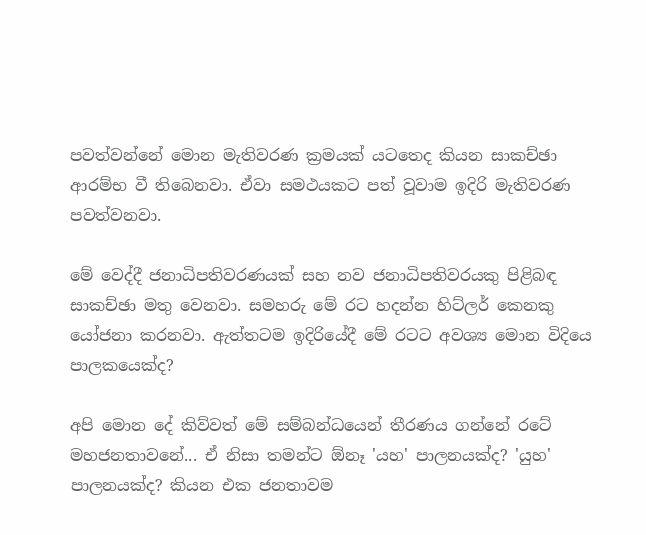පවත්වන්නේ මොන මැතිවරණ ක්‍රමයක් යටතෙද කියන සාකච්ඡා ආරම්භ වී තිබෙනවා. ඒවා සමථයකට පත් වූවාම ඉදිරි මැතිවරණ පවත්වනවා.

මේ වෙද්දී ජනාධිපතිවරණයක් සහ නව ජනාධිපතිවරයකු පිළිබඳ සාකච්ඡා මතු වෙනවා. සමහරු මේ රට හදන්න හිට්ලර් කෙනකු යෝජනා කරනවා. ඇත්තටම ඉදිරියේදී මේ රටට අවශ්‍ය මොන විදියෙ පාලකයෙක්ද?

අපි මොන දේ කිව්වත් මේ සම්බන්ධයෙන් තීරණය ගන්නේ රටේ මහජනතාවනේ... ඒ නිසා තමන්ට ඕනෑ 'යහ' පාලනයක්ද? 'යුහ' පාලනයක්ද? කියන එක ජනතාවම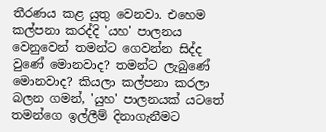තීරණය කළ යුතු වෙනවා. එහෙම කල්පනා කරද්දි 'යහ' පාලනය වෙනුවෙන් තමන්ට ගෙවන්න සිද්ද වුණේ මොනවාද? තමන්ට ලැබුණේ මොනවාද? කියලා කල්පනා කරලා බලන ගමන්, 'යුහ' පාලනයක් යටතේ තමන්ගෙ ඉල්ලීම් දිනාගැනීමට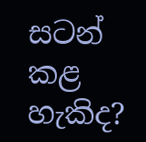සටන් කළ හැකිද?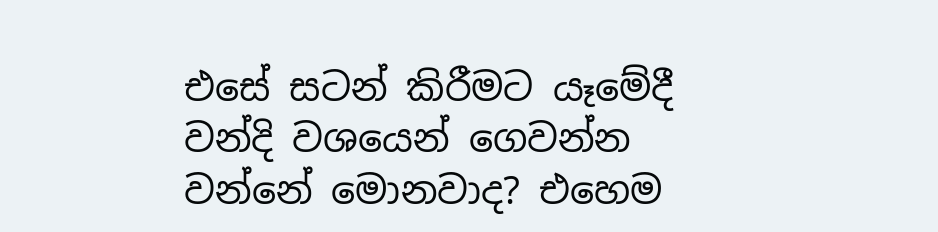එසේ සටන් කිරීමට යෑමේදී වන්දි වශයෙන් ගෙවන්න වන්නේ මොනවාද? එහෙම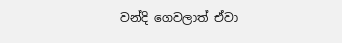වන්දි ගෙවලාත් ඒවා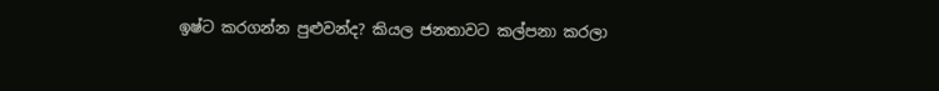ඉෂ්ට කරගන්න පුළුවන්ද? කියල ජනතාවට කල්පනා කරලා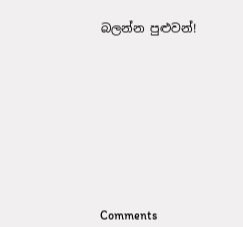බලන්න පුළුවන්!










Comments